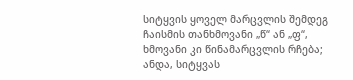სიტყვის ყოველ მარცვლის შემდეგ ჩაისმის თანხმოვანი „წ“ ან „ფ“, ხმოვანი კი წინამარცვლის რჩება; ანდა, სიტყვას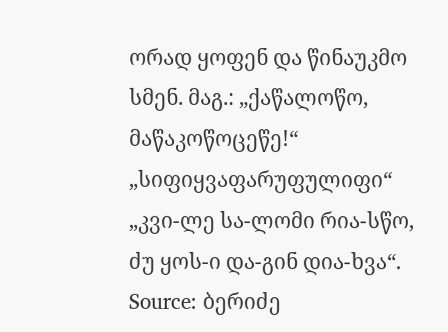ორად ყოფენ და წინაუკმო სმენ. მაგ.: „ქაწალოწო, მაწაკოწოცეწე!“ „სიფიყვაფარუფულიფი“ „კვი-ლე სა-ლომი რია-სწო, ძუ ყოს-ი და-გინ დია-ხვა“.
Source: ბერიძე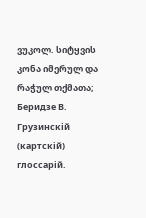ვუკოლ. სიტყვის კონა იმერულ და რაჭულ თქმათა; Беридзе В. Грузинcкiй (картскiй) глоссарiй.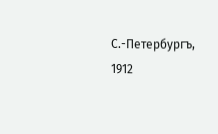С.-Петербургъ, 1912